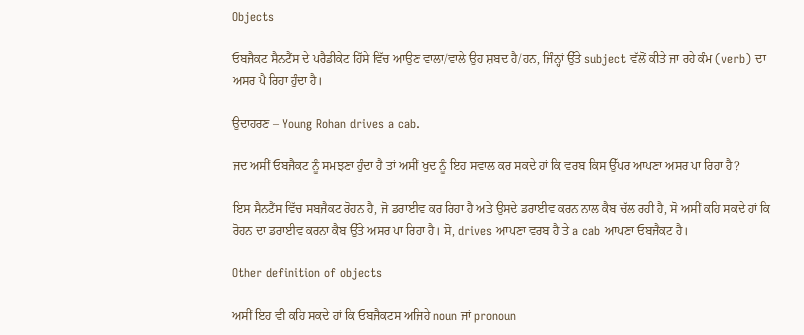Objects

ਓਬਜੈਕਟ ਸੈਨਟੈਂਸ ਦੇ ਪਰੈਡੀਕੇਟ ਹਿੱਸੇ ਵਿੱਚ ਆਉਣ ਵਾਲਾ/ਵਾਲੇ ਉਹ ਸ਼ਬਦ ਹੈ/ਹਨ, ਜਿੰਨ੍ਹਾਂ ਉੱਤੇ subject ਵੱਲੋਂ ਕੀਤੇ ਜਾ ਰਹੇ ਕੰਮ (verb) ਦਾ ਅਸਰ ਪੈ ਰਿਹਾ ਹੁੰਦਾ ਹੈ।

ਉਦਾਹਰਣ – Young Rohan drives a cab.

ਜਦ ਅਸੀਂ ਓਬਜੈਕਟ ਨੂੰ ਸਮਝਣਾ ਹੁੰਦਾ ਹੈ ਤਾਂ ਅਸੀਂ ਖੁਦ ਨੂੰ ਇਹ ਸਵਾਲ ਕਰ ਸਕਦੇ ਹਾਂ ਕਿ ਵਰਬ ਕਿਸ ਉੱਪਰ ਆਪਣਾ ਅਸਰ ਪਾ ਰਿਹਾ ਹੈ?

ਇਸ ਸੈਨਟੈਂਸ ਵਿੱਚ ਸਬਜੈਕਟ ਰੋਹਨ ਹੈ, ਜੋ ਡਰਾਈਵ ਕਰ ਰਿਹਾ ਹੈ ਅਤੇ ਉਸਦੇ ਡਰਾਈਵ ਕਰਨ ਨਾਲ ਕੈਬ ਚੱਲ ਰਹੀ ਹੈ, ਸੋ ਅਸੀਂ ਕਹਿ ਸਕਦੇ ਹਾਂ ਕਿ ਰੋਹਨ ਦਾ ਡਰਾਈਵ ਕਰਨਾ ਕੈਬ ਉੱਤੇ ਅਸਰ ਪਾ ਰਿਹਾ ਹੈ। ਸੋ, drives ਆਪਣਾ ਵਰਬ ਹੈ ਤੇ a cab ਆਪਣਾ ਓਬਜੈਕਟ ਹੈ।

Other definition of objects

ਅਸੀਂ ਇਹ ਵੀ ਕਹਿ ਸਕਦੇ ਹਾਂ ਕਿ ਓਬਜੈਕਟਸ ਅਜਿਹੇ noun ਜਾਂ pronoun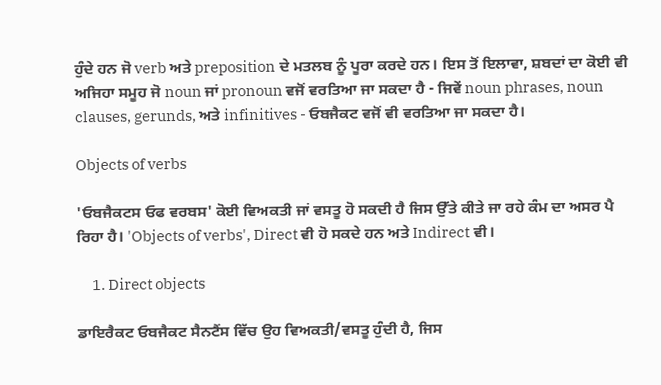ਹੁੰਦੇ ਹਨ ਜੋ verb ਅਤੇ preposition ਦੇ ਮਤਲਬ ਨੂੰ ਪੂਰਾ ਕਰਦੇ ਹਨ। ਇਸ ਤੋਂ ਇਲਾਵਾ, ਸ਼ਬਦਾਂ ਦਾ ਕੋਈ ਵੀ ਅਜਿਹਾ ਸਮੂਹ ਜੋ noun ਜਾਂ pronoun ਵਜੋਂ ਵਰਤਿਆ ਜਾ ਸਕਦਾ ਹੈ - ਜਿਵੇਂ noun phrases, noun clauses, gerunds, ਅਤੇ infinitives - ਓਬਜੈਕਟ ਵਜੋਂ ਵੀ ਵਰਤਿਆ ਜਾ ਸਕਦਾ ਹੈ।

Objects of verbs

'ਓਬਜੈਕਟਸ ਓਫ ਵਰਬਸ' ਕੋਈ ਵਿਅਕਤੀ ਜਾਂ ਵਸਤੂ ਹੋ ਸਕਦੀ ਹੈ ਜਿਸ ਉੱਤੇ ਕੀਤੇ ਜਾ ਰਹੇ ਕੰਮ ਦਾ ਅਸਰ ਪੈ ਰਿਹਾ ਹੈ। 'Objects of verbs', Direct ਵੀ ਹੋ ਸਕਦੇ ਹਨ ਅਤੇ Indirect ਵੀ।

     1. Direct objects

ਡਾਇਰੈਕਟ ਓਬਜੈਕਟ ਸੈਨਟੈਂਸ ਵਿੱਚ ਉਹ ਵਿਅਕਤੀ/ਵਸਤੂ ਹੁੰਦੀ ਹੈ, ਜਿਸ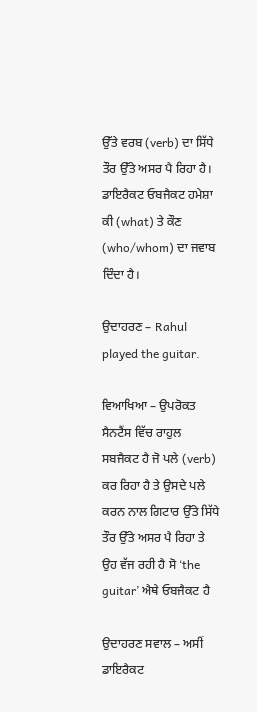ਉੱਤੇ ਵਰਬ (verb) ਦਾ ਸਿੱਧੇ ਤੌਰ ਉੱਤੇ ਅਸਰ ਪੈ ਰਿਹਾ ਹੈ। ਡਾਇਰੈਕਟ ਓਬਜੈਕਟ ਹਮੇਸ਼ਾ ਕੀ (what) ਤੇ ਕੌਣ (who/whom) ਦਾ ਜਵਾਬ ਦਿੰਦਾ ਹੈ।

ਉਦਾਹਰਣ – Rahul played the guitar.

ਵਿਆਖਿਆ – ਉਪਰੋਕਤ ਸੈਨਟੈਂਸ ਵਿੱਚ ਰਾਹੁਲ ਸਬਜੈਕਟ ਹੈ ਜੋ ਪਲੇ (verb) ਕਰ ਰਿਹਾ ਹੈ ਤੇ ਉਸਦੇ ਪਲੇ ਕਰਨ ਨਾਲ ਗਿਟਾਰ ਉੱਤੇ ਸਿੱਧੇ ਤੌਰ ਉੱਤੇ ਅਸਰ ਪੈ ਰਿਹਾ ਤੇ ਉਹ ਵੱਜ ਰਹੀ ਹੈ ਸੋ ‘the guitar’ ਐਥੇ ਓਬਜੈਕਟ ਹੈ

ਉਦਾਹਰਣ ਸਵਾਲ – ਅਸੀਂ ਡਾਇਰੈਕਟ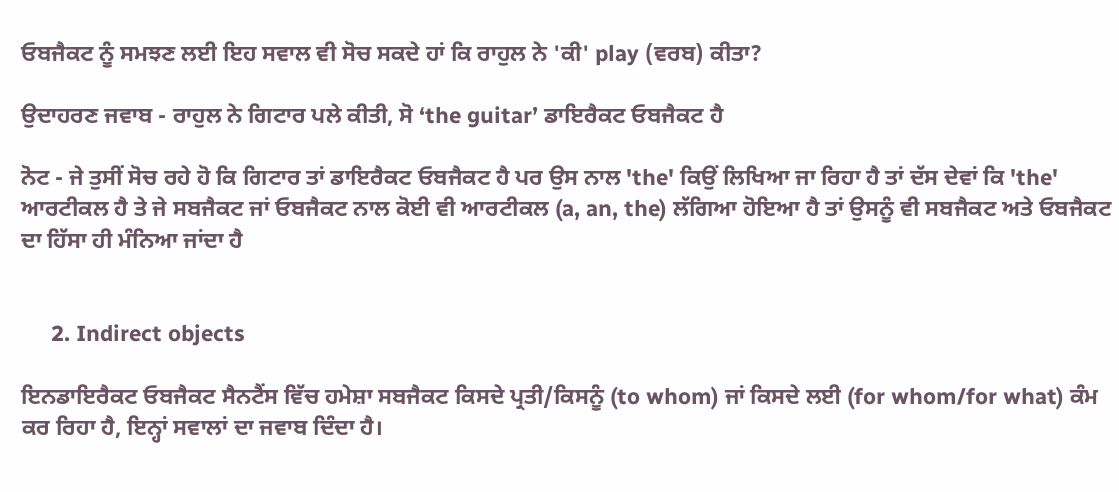ਓਬਜੈਕਟ ਨੂੰ ਸਮਝਣ ਲਈ ਇਹ ਸਵਾਲ ਵੀ ਸੋਚ ਸਕਦੇ ਹਾਂ ਕਿ ਰਾਹੁਲ ਨੇ 'ਕੀ' play (ਵਰਬ) ਕੀਤਾ?

ਉਦਾਹਰਣ ਜਵਾਬ - ਰਾਹੁਲ ਨੇ ਗਿਟਾਰ ਪਲੇ ਕੀਤੀ, ਸੋ ‘the guitar’ ਡਾਇਰੈਕਟ ਓਬਜੈਕਟ ਹੈ

ਨੋਟ - ਜੇ ਤੁਸੀਂ ਸੋਚ ਰਹੇ ਹੋ ਕਿ ਗਿਟਾਰ ਤਾਂ ਡਾਇਰੈਕਟ ਓਬਜੈਕਟ ਹੈ ਪਰ ਉਸ ਨਾਲ 'the' ਕਿਉਂ ਲਿਖਿਆ ਜਾ ਰਿਹਾ ਹੈ ਤਾਂ ਦੱਸ ਦੇਵਾਂ ਕਿ 'the' ਆਰਟੀਕਲ ਹੈ ਤੇ ਜੇ ਸਬਜੈਕਟ ਜਾਂ ਓਬਜੈਕਟ ਨਾਲ ਕੋਈ ਵੀ ਆਰਟੀਕਲ (a, an, the) ਲੱਗਿਆ ਹੋਇਆ ਹੈ ਤਾਂ ਉਸਨੂੰ ਵੀ ਸਬਜੈਕਟ ਅਤੇ ਓਬਜੈਕਟ ਦਾ ਹਿੱਸਾ ਹੀ ਮੰਨਿਆ ਜਾਂਦਾ ਹੈ


     2. Indirect objects

ਇਨਡਾਇਰੈਕਟ ਓਬਜੈਕਟ ਸੈਨਟੈਂਸ ਵਿੱਚ ਹਮੇਸ਼ਾ ਸਬਜੈਕਟ ਕਿਸਦੇ ਪ੍ਰਤੀ/ਕਿਸਨੂੰ (to whom) ਜਾਂ ਕਿਸਦੇ ਲਈ (for whom/for what) ਕੰਮ ਕਰ ਰਿਹਾ ਹੈ, ਇਨ੍ਹਾਂ ਸਵਾਲਾਂ ਦਾ ਜਵਾਬ ਦਿੰਦਾ ਹੈ।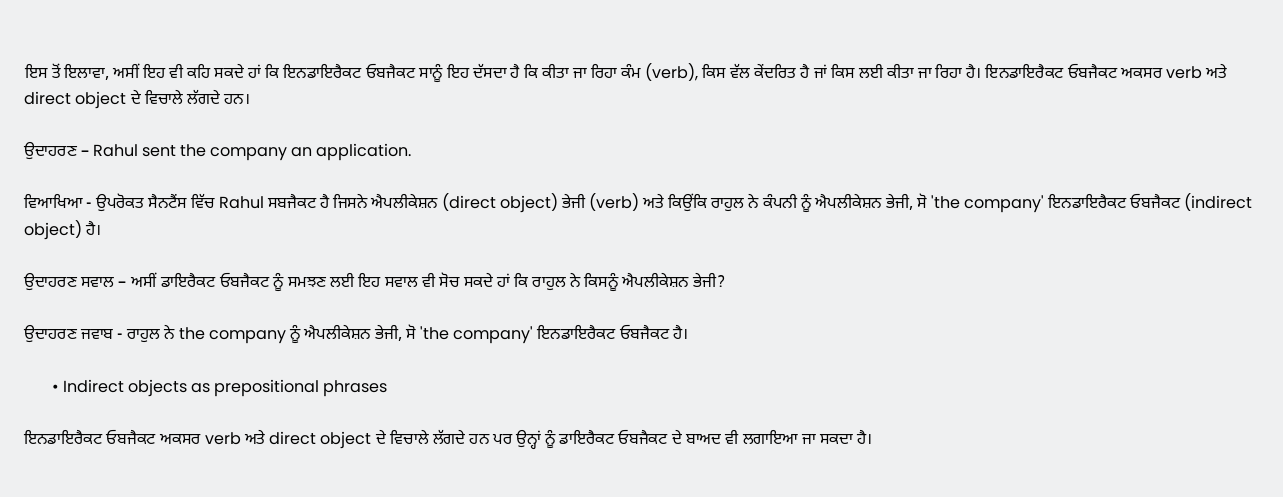ਇਸ ਤੋਂ ਇਲਾਵਾ, ਅਸੀਂ ਇਹ ਵੀ ਕਹਿ ਸਕਦੇ ਹਾਂ ਕਿ ਇਨਡਾਇਰੈਕਟ ਓਬਜੈਕਟ ਸਾਨੂੰ ਇਹ ਦੱਸਦਾ ਹੈ ਕਿ ਕੀਤਾ ਜਾ ਰਿਹਾ ਕੰਮ (verb), ਕਿਸ ਵੱਲ ਕੇਂਦਰਿਤ ਹੈ ਜਾਂ ਕਿਸ ਲਈ ਕੀਤਾ ਜਾ ਰਿਹਾ ਹੈ। ਇਨਡਾਇਰੈਕਟ ਓਬਜੈਕਟ ਅਕਸਰ verb ਅਤੇ direct object ਦੇ ਵਿਚਾਲੇ ਲੱਗਦੇ ਹਨ।

ਉਦਾਹਰਣ – Rahul sent the company an application.

ਵਿਆਖਿਆ - ਉਪਰੋਕਤ ਸੈਨਟੈਂਸ ਵਿੱਚ Rahul ਸਬਜੈਕਟ ਹੈ ਜਿਸਨੇ ਐਪਲੀਕੇਸ਼ਨ (direct object) ਭੇਜੀ (verb) ਅਤੇ ਕਿਉਂਕਿ ਰਾਹੁਲ ਨੇ ਕੰਪਨੀ ਨੂੰ ਐਪਲੀਕੇਸ਼ਨ ਭੇਜੀ, ਸੋ 'the company' ਇਨਡਾਇਰੈਕਟ ਓਬਜੈਕਟ (indirect object) ਹੈ।

ਉਦਾਹਰਣ ਸਵਾਲ – ਅਸੀਂ ਡਾਇਰੈਕਟ ਓਬਜੈਕਟ ਨੂੰ ਸਮਝਣ ਲਈ ਇਹ ਸਵਾਲ ਵੀ ਸੋਚ ਸਕਦੇ ਹਾਂ ਕਿ ਰਾਹੁਲ ਨੇ ਕਿਸਨੂੰ ਐਪਲੀਕੇਸ਼ਨ ਭੇਜੀ?

ਉਦਾਹਰਣ ਜਵਾਬ - ਰਾਹੁਲ ਨੇ the company ਨੂੰ ਐਪਲੀਕੇਸ਼ਨ ਭੇਜੀ, ਸੋ 'the company' ਇਨਡਾਇਰੈਕਟ ਓਬਜੈਕਟ ਹੈ।

       • Indirect objects as prepositional phrases

ਇਨਡਾਇਰੈਕਟ ਓਬਜੈਕਟ ਅਕਸਰ verb ਅਤੇ direct object ਦੇ ਵਿਚਾਲੇ ਲੱਗਦੇ ਹਨ ਪਰ ਉਨ੍ਹਾਂ ਨੂੰ ਡਾਇਰੈਕਟ ਓਬਜੈਕਟ ਦੇ ਬਾਅਦ ਵੀ ਲਗਾਇਆ ਜਾ ਸਕਦਾ ਹੈ।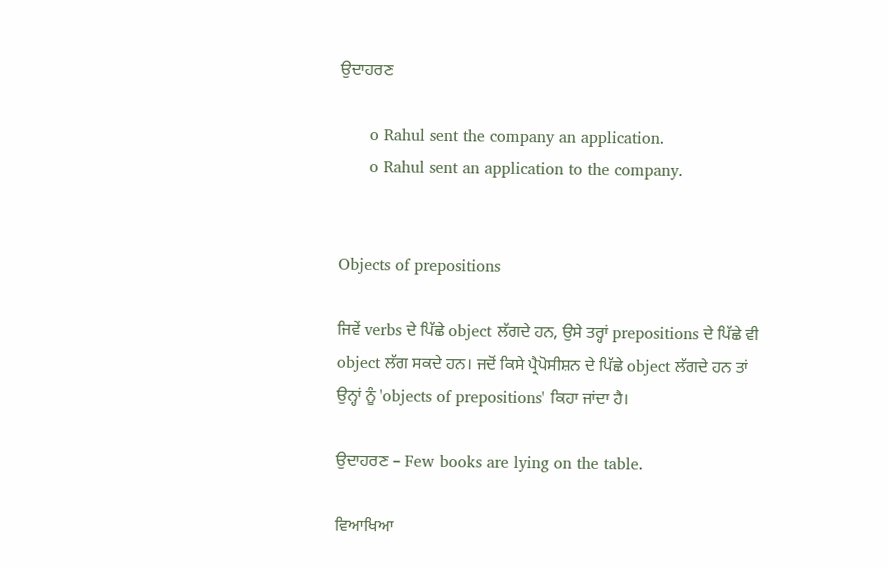ਉਦਾਹਰਣ

      o Rahul sent the company an application.
      o Rahul sent an application to the company.


Objects of prepositions

ਜਿਵੇਂ verbs ਦੇ ਪਿੱਛੇ object ਲੱਗਦੇ ਹਨ, ਉਸੇ ਤਰ੍ਹਾਂ prepositions ਦੇ ਪਿੱਛੇ ਵੀ object ਲੱਗ ਸਕਦੇ ਹਨ। ਜਦੋਂ ਕਿਸੇ ਪ੍ਰੈਪੋਸੀਸ਼ਨ ਦੇ ਪਿੱਛੇ object ਲੱਗਦੇ ਹਨ ਤਾਂ ਉਨ੍ਹਾਂ ਨੂੰ 'objects of prepositions' ਕਿਹਾ ਜਾਂਦਾ ਹੈ।

ਉਦਾਹਰਣ – Few books are lying on the table.

ਵਿਆਖਿਆ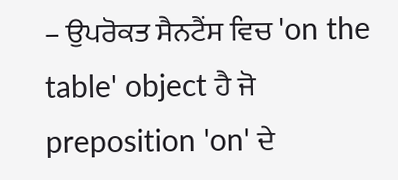– ਉਪਰੋਕਤ ਸੈਨਟੈਂਸ ਵਿਚ 'on the table' object ਹੈ ਜੋ preposition 'on' ਦੇ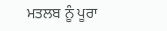ਮਤਲਬ ਨੂੰ ਪੂਰਾ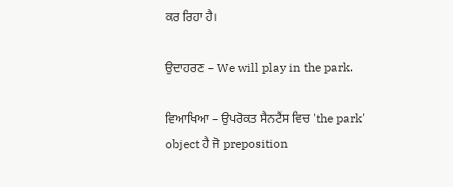ਕਰ ਰਿਹਾ ਹੈ।

ਉਦਾਹਰਣ – We will play in the park.

ਵਿਆਖਿਆ – ਉਪਰੋਕਤ ਸੈਨਟੈਂਸ ਵਿਚ 'the park' object ਹੈ ਜੋ preposition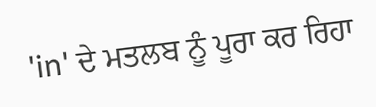'in' ਦੇ ਮਤਲਬ ਨੂੰ ਪੂਰਾ ਕਰ ਰਿਹਾ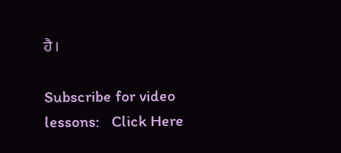ਹੈ।

Subscribe for video lessons:   Click Here